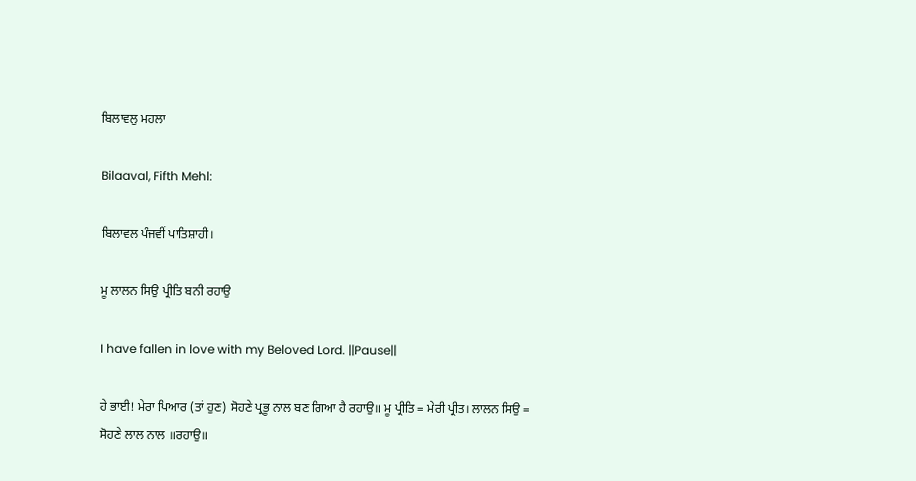ਬਿਲਾਵਲੁ ਮਹਲਾ

Bilaaval, Fifth Mehl:

ਬਿਲਾਵਲ ਪੰਜਵੀਂ ਪਾਤਿਸ਼ਾਹੀ।

ਮੂ ਲਾਲਨ ਸਿਉ ਪ੍ਰੀਤਿ ਬਨੀ ਰਹਾਉ

I have fallen in love with my Beloved Lord. ||Pause||

ਹੇ ਭਾਈ! ਮੇਰਾ ਪਿਆਰ (ਤਾਂ ਹੁਣ) ਸੋਹਣੇ ਪ੍ਰਭੂ ਨਾਲ ਬਣ ਗਿਆ ਹੈ ਰਹਾਉ॥ ਮੂ ਪ੍ਰੀਤਿ = ਮੇਰੀ ਪ੍ਰੀਤ। ਲਾਲਨ ਸਿਉ = ਸੋਹਣੇ ਲਾਲ ਨਾਲ ॥ਰਹਾਉ॥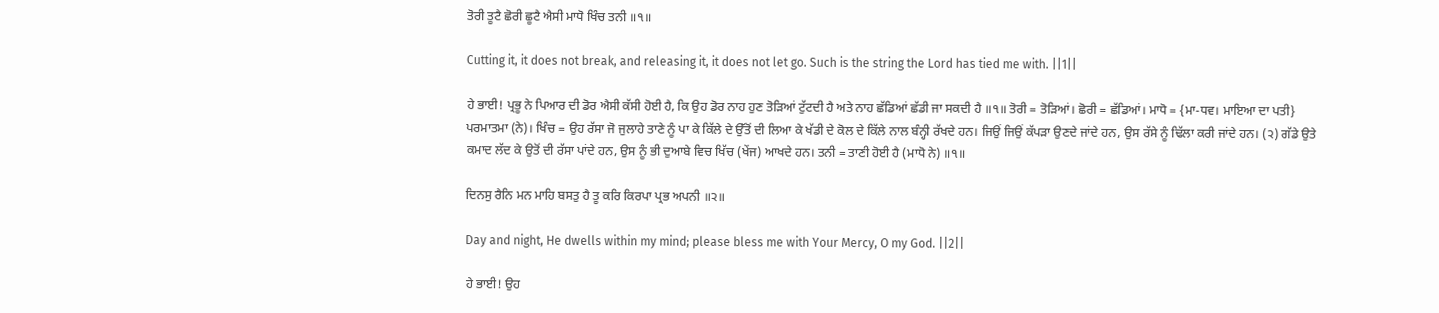ਤੋਰੀ ਤੂਟੈ ਛੋਰੀ ਛੂਟੈ ਐਸੀ ਮਾਧੋ ਖਿੰਚ ਤਨੀ ॥੧॥

Cutting it, it does not break, and releasing it, it does not let go. Such is the string the Lord has tied me with. ||1||

ਹੇ ਭਾਈ! ਪ੍ਰਭੂ ਨੇ ਪਿਆਰ ਦੀ ਡੋਰ ਐਸੀ ਕੱਸੀ ਹੋਈ ਹੈ, ਕਿ ਉਹ ਡੋਰ ਨਾਹ ਹੁਣ ਤੋੜਿਆਂ ਟੁੱਟਦੀ ਹੈ ਅਤੇ ਨਾਹ ਛੱਡਿਆਂ ਛੱਡੀ ਜਾ ਸਕਦੀ ਹੈ ॥੧॥ ਤੋਰੀ = ਤੋੜਿਆਂ। ਛੋਰੀ = ਛੱਡਿਆਂ। ਮਾਧੋ = {ਮਾ-ਧਵ। ਮਾਇਆ ਦਾ ਪਤੀ} ਪਰਮਾਤਮਾ (ਨੇ)। ਖਿੰਚ = ਉਹ ਰੱਸਾ ਜੋ ਜੁਲਾਹੇ ਤਾਣੇ ਨੂੰ ਪਾ ਕੇ ਕਿੱਲੇ ਦੇ ਉੱਤੋਂ ਦੀ ਲਿਆ ਕੇ ਖੱਡੀ ਦੇ ਕੋਲ ਦੇ ਕਿੱਲੇ ਨਾਲ ਬੰਨ੍ਹੀ ਰੱਖਦੇ ਹਨ। ਜਿਉਂ ਜਿਉਂ ਕੱਪੜਾ ਉਣਦੇ ਜਾਂਦੇ ਹਨ, ਉਸ ਰੱਸੇ ਨੂੰ ਢਿੱਲਾ ਕਰੀ ਜਾਂਦੇ ਹਨ। (੨) ਗੱਡੇ ਉਤੇ ਕਮਾਦ ਲੱਦ ਕੇ ਉਤੋਂ ਦੀ ਰੱਸਾ ਪਾਂਦੇ ਹਨ, ਉਸ ਨੂੰ ਭੀ ਦੁਆਬੇ ਵਿਚ ਖਿੱਚ (ਖੇਂਜ) ਆਖਦੇ ਹਨ। ਤਨੀ = ਤਾਣੀ ਹੋਈ ਹੈ (ਮਾਧੋ ਨੇ) ॥੧॥

ਦਿਨਸੁ ਰੈਨਿ ਮਨ ਮਾਹਿ ਬਸਤੁ ਹੈ ਤੂ ਕਰਿ ਕਿਰਪਾ ਪ੍ਰਭ ਅਪਨੀ ॥੨॥

Day and night, He dwells within my mind; please bless me with Your Mercy, O my God. ||2||

ਹੇ ਭਾਈ! ਉਹ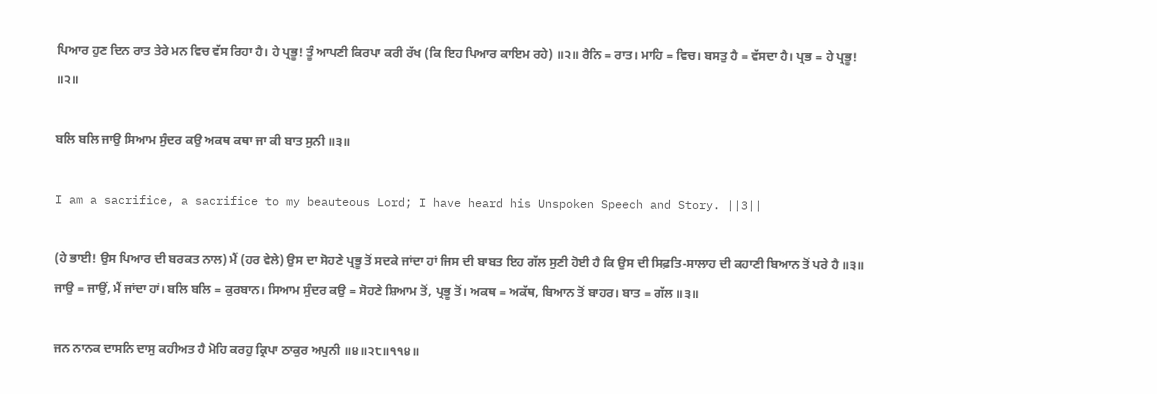ਪਿਆਰ ਹੁਣ ਦਿਨ ਰਾਤ ਤੇਰੇ ਮਨ ਵਿਚ ਵੱਸ ਰਿਹਾ ਹੈ। ਹੇ ਪ੍ਰਭੂ! ਤੂੰ ਆਪਣੀ ਕਿਰਪਾ ਕਰੀ ਰੱਖ (ਕਿ ਇਹ ਪਿਆਰ ਕਾਇਮ ਰਹੇ) ॥੨॥ ਰੈਨਿ = ਰਾਤ। ਮਾਹਿ = ਵਿਚ। ਬਸਤੁ ਹੈ = ਵੱਸਦਾ ਹੈ। ਪ੍ਰਭ = ਹੇ ਪ੍ਰਭੂ! ॥੨॥

ਬਲਿ ਬਲਿ ਜਾਉ ਸਿਆਮ ਸੁੰਦਰ ਕਉ ਅਕਥ ਕਥਾ ਜਾ ਕੀ ਬਾਤ ਸੁਨੀ ॥੩॥

I am a sacrifice, a sacrifice to my beauteous Lord; I have heard his Unspoken Speech and Story. ||3||

(ਹੇ ਭਾਈ! ਉਸ ਪਿਆਰ ਦੀ ਬਰਕਤ ਨਾਲ) ਮੈਂ (ਹਰ ਵੇਲੇ) ਉਸ ਦਾ ਸੋਹਣੇ ਪ੍ਰਭੂ ਤੋਂ ਸਦਕੇ ਜਾਂਦਾ ਹਾਂ ਜਿਸ ਦੀ ਬਾਬਤ ਇਹ ਗੱਲ ਸੁਣੀ ਹੋਈ ਹੈ ਕਿ ਉਸ ਦੀ ਸਿਫ਼ਤਿ-ਸਾਲਾਹ ਦੀ ਕਹਾਣੀ ਬਿਆਨ ਤੋਂ ਪਰੇ ਹੈ ॥੩॥ ਜਾਉ = ਜਾਉਂ, ਮੈਂ ਜਾਂਦਾ ਹਾਂ। ਬਲਿ ਬਲਿ = ਕੁਰਬਾਨ। ਸਿਆਮ ਸੁੰਦਰ ਕਉ = ਸੋਹਣੇ ਸ਼ਿਆਮ ਤੋਂ, ਪ੍ਰਭੂ ਤੋਂ। ਅਕਥ = ਅਕੱਥ, ਬਿਆਨ ਤੋਂ ਬਾਹਰ। ਬਾਤ = ਗੱਲ ॥੩॥

ਜਨ ਨਾਨਕ ਦਾਸਨਿ ਦਾਸੁ ਕਹੀਅਤ ਹੈ ਮੋਹਿ ਕਰਹੁ ਕ੍ਰਿਪਾ ਠਾਕੁਰ ਅਪੁਨੀ ॥੪॥੨੮॥੧੧੪॥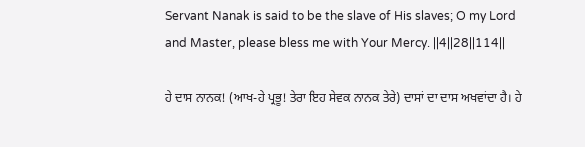Servant Nanak is said to be the slave of His slaves; O my Lord and Master, please bless me with Your Mercy. ||4||28||114||

ਹੇ ਦਾਸ ਨਾਨਕ! (ਆਖ-ਹੇ ਪ੍ਰਭੂ! ਤੇਰਾ ਇਹ ਸੇਵਕ ਨਾਨਕ ਤੇਰੇ) ਦਾਸਾਂ ਦਾ ਦਾਸ ਅਖਵਾਂਦਾ ਹੈ। ਹੇ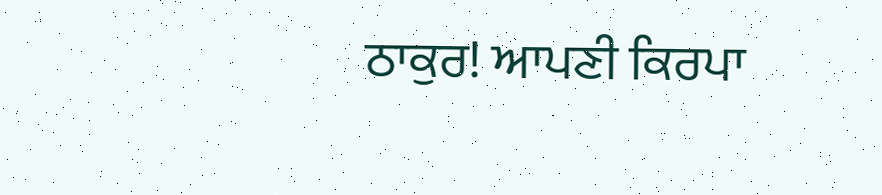ਠਾਕੁਰ! ਆਪਣੀ ਕਿਰਪਾ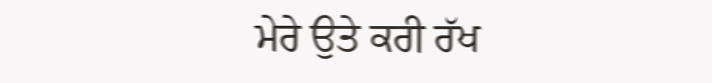ਮੇਰੇ ਉਤੇ ਕਰੀ ਰੱਖ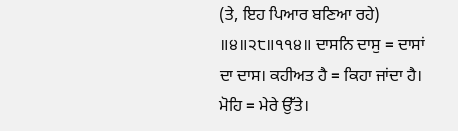(ਤੇ, ਇਹ ਪਿਆਰ ਬਣਿਆ ਰਹੇ) ॥੪॥੨੮॥੧੧੪॥ ਦਾਸਨਿ ਦਾਸੁ = ਦਾਸਾਂ ਦਾ ਦਾਸ। ਕਹੀਅਤ ਹੈ = ਕਿਹਾ ਜਾਂਦਾ ਹੈ। ਮੋਹਿ = ਮੇਰੇ ਉੱਤੇ।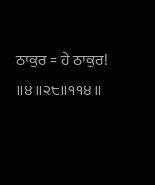ਠਾਕੁਰ = ਹੇ ਠਾਕੁਰ! ॥੪॥੨੮॥੧੧੪॥